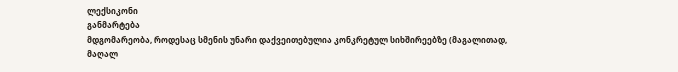ლექსიკონი
განმარტება
მდგომარეობა, როდესაც სმენის უნარი დაქვეითებულია კონკრეტულ სიხშირეებზე (მაგალითად, მაღალ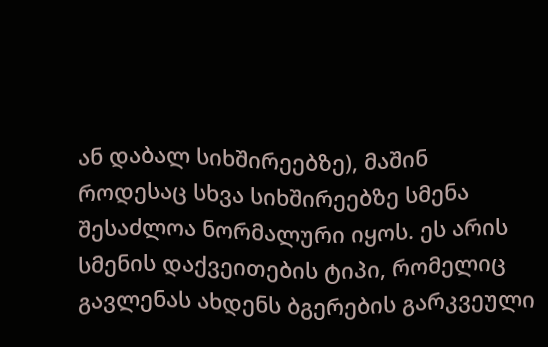ან დაბალ სიხშირეებზე), მაშინ როდესაც სხვა სიხშირეებზე სმენა შესაძლოა ნორმალური იყოს. ეს არის სმენის დაქვეითების ტიპი, რომელიც გავლენას ახდენს ბგერების გარკვეული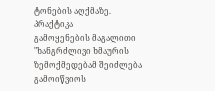ტონების აღქმაზე.
პრაქტიკა
გამოყენების მაგალითი
"ხანგრძლივი ხმაურის ზემოქმედებამ შეიძლება გამოიწვიოს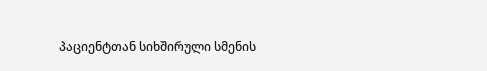პაციენტთან სიხშირული სმენის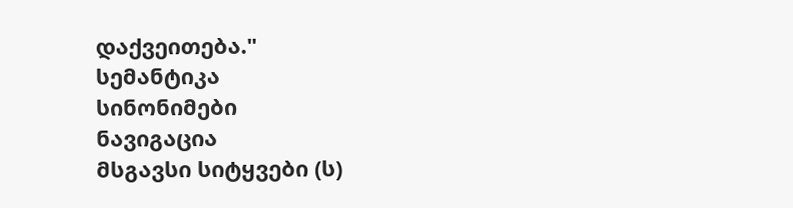დაქვეითება."
სემანტიკა
სინონიმები
ნავიგაცია
მსგავსი სიტყვები (ს)